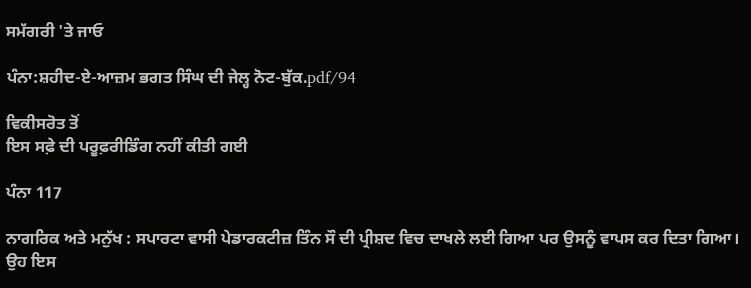ਸਮੱਗਰੀ 'ਤੇ ਜਾਓ

ਪੰਨਾ:ਸ਼ਹੀਦ-ਏ-ਆਜ਼ਮ ਭਗਤ ਸਿੰਘ ਦੀ ਜੇਲ੍ਹ ਨੋਟ-ਬੁੱਕ.pdf/94

ਵਿਕੀਸਰੋਤ ਤੋਂ
ਇਸ ਸਫ਼ੇ ਦੀ ਪਰੂਫ਼ਰੀਡਿੰਗ ਨਹੀਂ ਕੀਤੀ ਗਈ

ਪੰਨਾ 117

ਨਾਗਰਿਕ ਅਤੇ ਮਨੁੱਖ : ਸਪਾਰਟਾ ਵਾਸੀ ਪੇਡਾਰਕਟੀਜ਼ ਤਿੰਨ ਸੌ ਦੀ ਪ੍ਰੀਸ਼ਦ ਵਿਚ ਦਾਖਲੇ ਲਈ ਗਿਆ ਪਰ ਉਸਨੂੰ ਵਾਪਸ ਕਰ ਦਿਤਾ ਗਿਆ। ਉਹ ਇਸ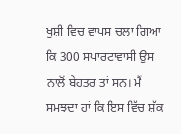ਖੁਸ਼ੀ ਵਿਚ ਵਾਪਸ ਚਲਾ ਗਿਆ ਕਿ 300 ਸਪਾਰਟਾਵਾਸੀ ਉਸ ਨਾਲੋਂ ਬੇਹਤਰ ਤਾਂ ਸਨ। ਮੈਂ ਸਮਝਦਾ ਹਾਂ ਕਿ ਇਸ ਵਿੱਚ ਸ਼ੱਕ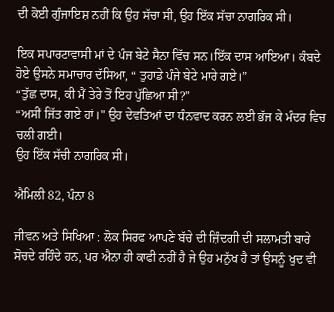ਦੀ ਕੋਈ ਗੁੰਜਾਇਸ਼ ਨਹੀਂ ਕਿ ਉਹ ਸੱਚਾ ਸੀ, ਉਹ ਇੱਕ ਸੱਚਾ ਨਾਗਰਿਕ ਸੀ।

ਇਕ ਸਪਾਰਟਾਵਾਸੀ ਮਾਂ ਦੇ ਪੰਜ ਬੇਟੇ ਸੈਨਾ ਵਿੱਚ ਸਨ।ਇੱਕ ਦਾਸ ਆਇਆ। ਕੰਬਦੇ ਹੋਏ ਉਸਨੇ ਸਮਾਚਾਰ ਦੱਸਿਆ, “ ਤੁਹਾਡੇ ਪੰਜੇ ਬੇਟੇ ਮਾਰੇ ਗਏ।”
“ਤੁੱਛ ਦਾਸ, ਕੀ ਮੈਂ ਤੇਰੇ ਤੋਂ ਇਹ ਪੁੱਛਿਆ ਸੀ?”
“ਅਸੀਂ ਜਿੱਤ ਗਏ ਹਾਂ।" ਉਹ ਦੇਵਤਿਆਂ ਦਾ ਧੰਨਵਾਦ ਕਰਨ ਲਈ ਭੱਜ ਕੇ ਮੰਦਰ ਵਿਚ ਚਲੀ ਗਈ।
ਉਹ ਇੱਕ ਸੱਚੀ ਨਾਗਰਿਕ ਸੀ।

ਐਮਿਲੀ 82, ਪੰਨਾ 8

ਜੀਵਨ ਅਤੇ ਸਿਖਿਆ : ਲੋਕ ਸਿਰਫ ਆਪਣੇ ਬੱਚੇ ਦੀ ਜ਼ਿੰਦਗੀ ਦੀ ਸਲਾਮਤੀ ਬਾਰੇ ਸੋਚਦੇ ਰਹਿੰਦੇ ਹਨ, ਪਰ ਐਨਾ ਹੀ ਕਾਫੀ ਨਹੀਂ ਹੈ ਜੇ ਉਹ ਮਨੁੱਖ ਹੈ ਤਾਂ ਉਸਨੂੰ ਖੁਦ ਵੀ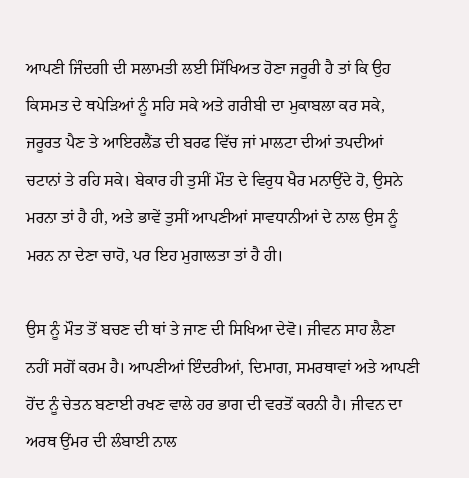ਆਪਣੀ ਜਿੰਦਗੀ ਦੀ ਸਲਾਮਤੀ ਲਈ ਸਿੱਖਿਅਤ ਹੋਣਾ ਜਰੂਰੀ ਹੈ ਤਾਂ ਕਿ ਉਹ ਕਿਸਮਤ ਦੇ ਥਪੇੜਿਆਂ ਨੂੰ ਸਹਿ ਸਕੇ ਅਤੇ ਗਰੀਬੀ ਦਾ ਮੁਕਾਬਲਾ ਕਰ ਸਕੇ, ਜਰੂਰਤ ਪੈਣ ਤੇ ਆਇਰਲੈਂਡ ਦੀ ਬਰਫ ਵਿੱਚ ਜਾਂ ਮਾਲਟਾ ਦੀਆਂ ਤਪਦੀਆਂ ਚਟਾਨਾਂ ਤੇ ਰਹਿ ਸਕੇ। ਬੇਕਾਰ ਹੀ ਤੁਸੀਂ ਮੌਤ ਦੇ ਵਿਰੁਧ ਖੈਰ ਮਨਾਉਂਦੇ ਹੋ, ਉਸਨੇ ਮਰਨਾ ਤਾਂ ਹੈ ਹੀ, ਅਤੇ ਭਾਵੇਂ ਤੁਸੀਂ ਆਪਣੀਆਂ ਸਾਵਧਾਨੀਆਂ ਦੇ ਨਾਲ ਉਸ ਨੂੰ ਮਰਨ ਨਾ ਦੇਣਾ ਚਾਹੋ, ਪਰ ਇਹ ਮੁਗਾਲਤਾ ਤਾਂ ਹੈ ਹੀ।

ਉਸ ਨੂੰ ਮੌਤ ਤੋਂ ਬਚਣ ਦੀ ਥਾਂ ਤੇ ਜਾਣ ਦੀ ਸਿਖਿਆ ਦੇਵੋ। ਜੀਵਨ ਸਾਹ ਲੈਣਾ ਨਹੀਂ ਸਗੋਂ ਕਰਮ ਹੈ। ਆਪਣੀਆਂ ਇੰਦਰੀਆਂ, ਦਿਮਾਗ, ਸਮਰਥਾਵਾਂ ਅਤੇ ਆਪਣੀ ਹੋਂਦ ਨੂੰ ਚੇਤਨ ਬਣਾਈ ਰਖਣ ਵਾਲੇ ਹਰ ਭਾਗ ਦੀ ਵਰਤੋਂ ਕਰਨੀ ਹੈ। ਜੀਵਨ ਦਾ ਅਰਥ ਉਂਮਰ ਦੀ ਲੰਬਾਈ ਨਾਲ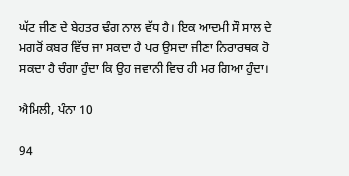ਘੱਟ ਜੀਣ ਦੇ ਬੇਹਤਰ ਢੰਗ ਨਾਲ ਵੱਧ ਹੈ। ਇਕ ਆਦਮੀ ਸੌ ਸਾਲ ਦੇ ਮਗਰੋਂ ਕਬਰ ਵਿੱਚ ਜਾ ਸਕਦਾ ਹੈ ਪਰ ਉਸਦਾ ਜੀਣਾ ਨਿਰਾਰਥਕ ਹੋ ਸਕਦਾ ਹੈ ਚੰਗਾ ਹੁੰਦਾ ਕਿ ਉਹ ਜਵਾਨੀ ਵਿਚ ਹੀ ਮਰ ਗਿਆ ਹੁੰਦਾ।

ਐਮਿਲੀ, ਪੰਨਾ 10

94